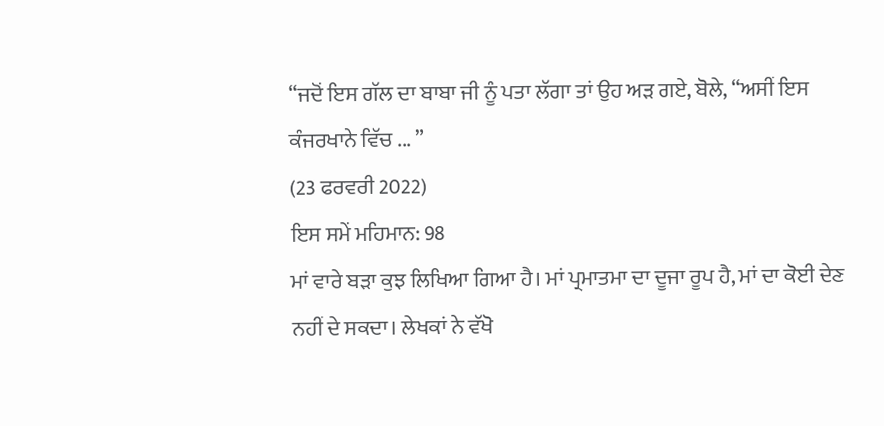“ਜਦੋਂ ਇਸ ਗੱਲ ਦਾ ਬਾਬਾ ਜੀ ਨੂੰ ਪਤਾ ਲੱਗਾ ਤਾਂ ਉਹ ਅੜ ਗਏ, ਬੋਲੇ, “ਅਸੀਂ ਇਸ ਕੰਜਰਖਾਨੇ ਵਿੱਚ ... ”
(23 ਫਰਵਰੀ 2022)
ਇਸ ਸਮੇਂ ਮਹਿਮਾਨ: 98
ਮਾਂ ਵਾਰੇ ਬੜਾ ਕੁਝ ਲਿਖਿਆ ਗਿਆ ਹੈ। ਮਾਂ ਪ੍ਰਮਾਤਮਾ ਦਾ ਦੂਜਾ ਰੂਪ ਹੈ, ਮਾਂ ਦਾ ਕੋਈ ਦੇਣ ਨਹੀਂ ਦੇ ਸਕਦਾ। ਲੇਖਕਾਂ ਨੇ ਵੱਖੋ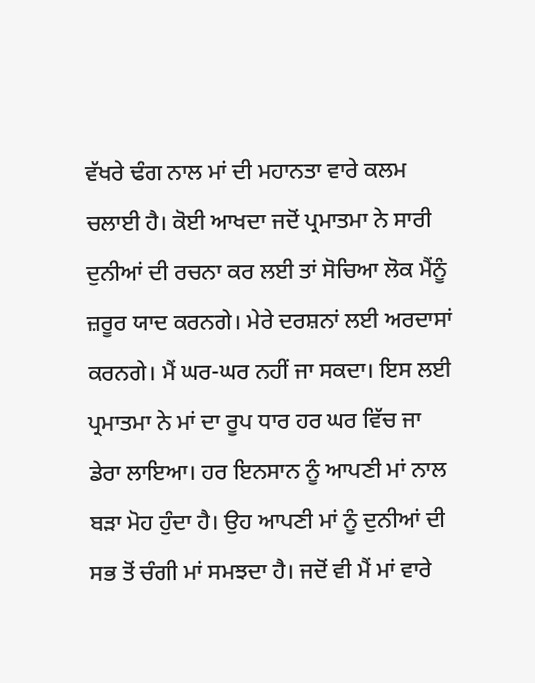ਵੱਖਰੇ ਢੰਗ ਨਾਲ ਮਾਂ ਦੀ ਮਹਾਨਤਾ ਵਾਰੇ ਕਲਮ ਚਲਾਈ ਹੈ। ਕੋਈ ਆਖਦਾ ਜਦੋਂ ਪ੍ਰਮਾਤਮਾ ਨੇ ਸਾਰੀ ਦੁਨੀਆਂ ਦੀ ਰਚਨਾ ਕਰ ਲਈ ਤਾਂ ਸੋਚਿਆ ਲੋਕ ਮੈਂਨੂੰ ਜ਼ਰੂਰ ਯਾਦ ਕਰਨਗੇ। ਮੇਰੇ ਦਰਸ਼ਨਾਂ ਲਈ ਅਰਦਾਸਾਂ ਕਰਨਗੇ। ਮੈਂ ਘਰ-ਘਰ ਨਹੀਂ ਜਾ ਸਕਦਾ। ਇਸ ਲਈ ਪ੍ਰਮਾਤਮਾ ਨੇ ਮਾਂ ਦਾ ਰੂਪ ਧਾਰ ਹਰ ਘਰ ਵਿੱਚ ਜਾ ਡੇਰਾ ਲਾਇਆ। ਹਰ ਇਨਸਾਨ ਨੂੰ ਆਪਣੀ ਮਾਂ ਨਾਲ ਬੜਾ ਮੋਹ ਹੁੰਦਾ ਹੈ। ਉਹ ਆਪਣੀ ਮਾਂ ਨੂੰ ਦੁਨੀਆਂ ਦੀ ਸਭ ਤੋਂ ਚੰਗੀ ਮਾਂ ਸਮਝਦਾ ਹੈ। ਜਦੋਂ ਵੀ ਮੈਂ ਮਾਂ ਵਾਰੇ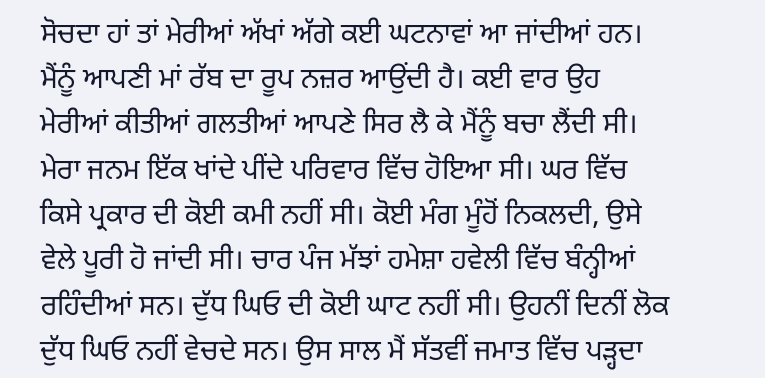ਸੋਚਦਾ ਹਾਂ ਤਾਂ ਮੇਰੀਆਂ ਅੱਖਾਂ ਅੱਗੇ ਕਈ ਘਟਨਾਵਾਂ ਆ ਜਾਂਦੀਆਂ ਹਨ। ਮੈਂਨੂੰ ਆਪਣੀ ਮਾਂ ਰੱਬ ਦਾ ਰੂਪ ਨਜ਼ਰ ਆਉਂਦੀ ਹੈ। ਕਈ ਵਾਰ ਉਹ ਮੇਰੀਆਂ ਕੀਤੀਆਂ ਗਲਤੀਆਂ ਆਪਣੇ ਸਿਰ ਲੈ ਕੇ ਮੈਂਨੂੰ ਬਚਾ ਲੈਂਦੀ ਸੀ।
ਮੇਰਾ ਜਨਮ ਇੱਕ ਖਾਂਦੇ ਪੀਂਦੇ ਪਰਿਵਾਰ ਵਿੱਚ ਹੋਇਆ ਸੀ। ਘਰ ਵਿੱਚ ਕਿਸੇ ਪ੍ਰਕਾਰ ਦੀ ਕੋਈ ਕਮੀ ਨਹੀਂ ਸੀ। ਕੋਈ ਮੰਗ ਮੂੰਹੋਂ ਨਿਕਲਦੀ, ਉਸੇ ਵੇਲੇ ਪੂਰੀ ਹੋ ਜਾਂਦੀ ਸੀ। ਚਾਰ ਪੰਜ ਮੱਝਾਂ ਹਮੇਸ਼ਾ ਹਵੇਲੀ ਵਿੱਚ ਬੰਨ੍ਹੀਆਂ ਰਹਿੰਦੀਆਂ ਸਨ। ਦੁੱਧ ਘਿਓ ਦੀ ਕੋਈ ਘਾਟ ਨਹੀਂ ਸੀ। ਉਹਨੀਂ ਦਿਨੀਂ ਲੋਕ ਦੁੱਧ ਘਿਓ ਨਹੀਂ ਵੇਚਦੇ ਸਨ। ਉਸ ਸਾਲ ਮੈਂ ਸੱਤਵੀਂ ਜਮਾਤ ਵਿੱਚ ਪੜ੍ਹਦਾ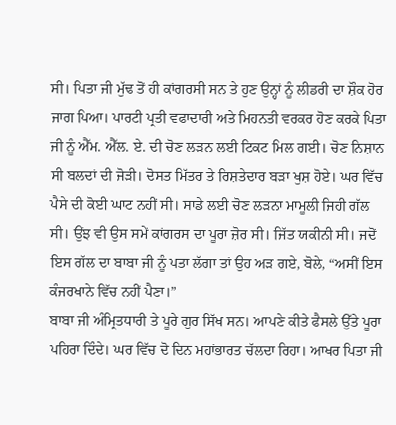ਸੀ। ਪਿਤਾ ਜੀ ਮੁੱਢ ਤੋਂ ਹੀ ਕਾਂਗਰਸੀ ਸਨ ਤੇ ਹੁਣ ਉਨ੍ਹਾਂ ਨੂੰ ਲੀਡਰੀ ਦਾ ਸ਼ੌਕ ਹੋਰ ਜਾਗ ਪਿਆ। ਪਾਰਟੀ ਪ੍ਰਤੀ ਵਫਾਦਾਰੀ ਅਤੇ ਮਿਹਨਤੀ ਵਰਕਰ ਹੋਣ ਕਰਕੇ ਪਿਤਾ ਜੀ ਨੂੰ ਐੱਮ. ਐੱਲ. ਏ. ਦੀ ਚੋਣ ਲੜਨ ਲਈ ਟਿਕਟ ਮਿਲ ਗਈ। ਚੋਣ ਨਿਸ਼ਾਨ ਸੀ ਬਲਦਾਂ ਦੀ ਜੋੜੀ। ਦੋਸਤ ਮਿੱਤਰ ਤੇ ਰਿਸ਼ਤੇਦਾਰ ਬੜਾ ਖੁਸ਼ ਹੋਏ। ਘਰ ਵਿੱਚ ਪੈਸੇ ਦੀ ਕੋਈ ਘਾਟ ਨਹੀਂ ਸੀ। ਸਾਡੇ ਲਈ ਚੋਣ ਲੜਨਾ ਮਾਮੂਲੀ ਜਿਹੀ ਗੱਲ ਸੀ। ਉਂਝ ਵੀ ਉਸ ਸਮੇਂ ਕਾਂਗਰਸ ਦਾ ਪੂਰਾ ਜ਼ੋਰ ਸੀ। ਜਿੱਤ ਯਕੀਨੀ ਸੀ। ਜਦੋਂ ਇਸ ਗੱਲ ਦਾ ਬਾਬਾ ਜੀ ਨੂੰ ਪਤਾ ਲੱਗਾ ਤਾਂ ਉਹ ਅੜ ਗਏ, ਬੋਲੇ, “ਅਸੀਂ ਇਸ ਕੰਜਰਖਾਨੇ ਵਿੱਚ ਨਹੀਂ ਪੈਣਾ।”
ਬਾਬਾ ਜੀ ਅੰਮ੍ਰਿਤਧਾਰੀ ਤੇ ਪੂਰੇ ਗੁਰ ਸਿੱਖ ਸਨ। ਆਪਣੇ ਕੀਤੇ ਫੈਸਲੇ ਉੱਤੇ ਪੂਰਾ ਪਹਿਰਾ ਦਿੰਦੇ। ਘਰ ਵਿੱਚ ਦੋ ਦਿਨ ਮਹਾਂਭਾਰਤ ਚੱਲਦਾ ਰਿਹਾ। ਆਖਰ ਪਿਤਾ ਜੀ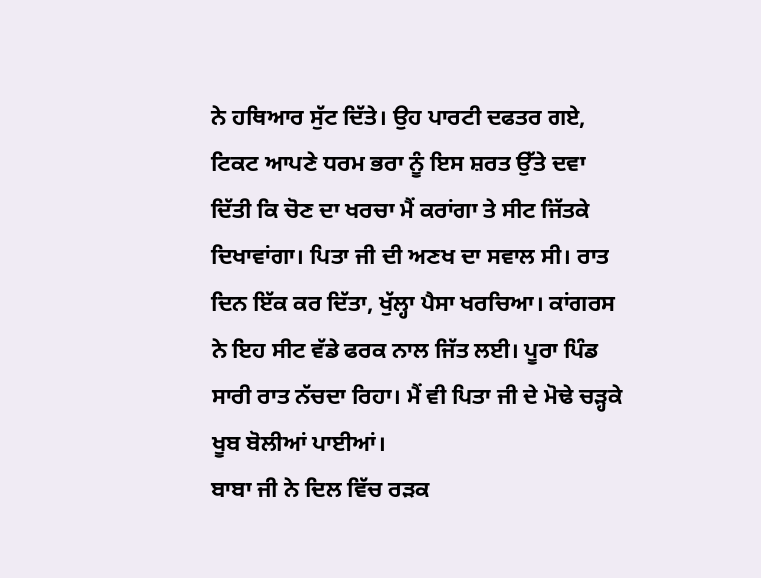ਨੇ ਹਥਿਆਰ ਸੁੱਟ ਦਿੱਤੇ। ਉਹ ਪਾਰਟੀ ਦਫਤਰ ਗਏ, ਟਿਕਟ ਆਪਣੇ ਧਰਮ ਭਰਾ ਨੂੰ ਇਸ ਸ਼ਰਤ ਉੱਤੇ ਦਵਾ ਦਿੱਤੀ ਕਿ ਚੋਣ ਦਾ ਖਰਚਾ ਮੈਂ ਕਰਾਂਗਾ ਤੇ ਸੀਟ ਜਿੱਤਕੇ ਦਿਖਾਵਾਂਗਾ। ਪਿਤਾ ਜੀ ਦੀ ਅਣਖ ਦਾ ਸਵਾਲ ਸੀ। ਰਾਤ ਦਿਨ ਇੱਕ ਕਰ ਦਿੱਤਾ, ਖੁੱਲ੍ਹਾ ਪੈਸਾ ਖਰਚਿਆ। ਕਾਂਗਰਸ ਨੇ ਇਹ ਸੀਟ ਵੱਡੇ ਫਰਕ ਨਾਲ ਜਿੱਤ ਲਈ। ਪੂਰਾ ਪਿੰਡ ਸਾਰੀ ਰਾਤ ਨੱਚਦਾ ਰਿਹਾ। ਮੈਂ ਵੀ ਪਿਤਾ ਜੀ ਦੇ ਮੋਢੇ ਚੜ੍ਹਕੇ ਖੂਬ ਬੋਲੀਆਂ ਪਾਈਆਂ।
ਬਾਬਾ ਜੀ ਨੇ ਦਿਲ ਵਿੱਚ ਰੜਕ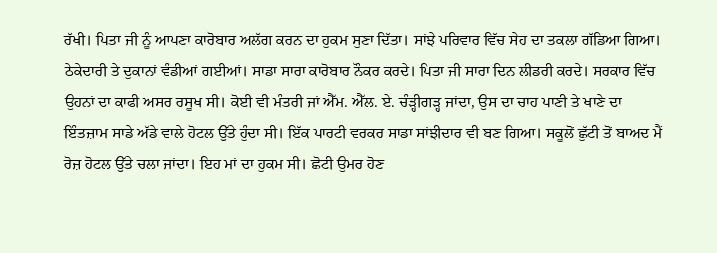ਰੱਖੀ। ਪਿਤਾ ਜੀ ਨੂੰ ਆਪਣਾ ਕਾਰੋਬਾਰ ਅਲੱਗ ਕਰਨ ਦਾ ਹੁਕਮ ਸੁਣਾ ਦਿੱਤਾ। ਸਾਂਝੇ ਪਰਿਵਾਰ ਵਿੱਚ ਸੇਹ ਦਾ ਤਕਲਾ ਗੱਡਿਆ ਗਿਆ। ਠੇਕੇਦਾਰੀ ਤੇ ਦੁਕਾਨਾਂ ਵੰਡੀਆਂ ਗਈਆਂ। ਸਾਡਾ ਸਾਰਾ ਕਾਰੋਬਾਰ ਨੌਕਰ ਕਰਦੇ। ਪਿਤਾ ਜੀ ਸਾਰਾ ਦਿਨ ਲੀਡਰੀ ਕਰਦੇ। ਸਰਕਾਰ ਵਿੱਚ ਉਹਨਾਂ ਦਾ ਕਾਫੀ ਅਸਰ ਰਸੂਖ ਸੀ। ਕੋਈ ਵੀ ਮੰਤਰੀ ਜਾਂ ਐੱਮ. ਐੱਲ. ਏ. ਚੰੜ੍ਹੀਗੜ੍ਹ ਜਾਂਦਾ, ਉਸ ਦਾ ਚਾਹ ਪਾਣੀ ਤੇ ਖਾਣੇ ਦਾ ਇੰਤਜ਼ਾਮ ਸਾਡੇ ਅੱਡੇ ਵਾਲੇ ਹੋਟਲ ਉੱਤੇ ਹੁੰਦਾ ਸੀ। ਇੱਕ ਪਾਰਟੀ ਵਰਕਰ ਸਾਡਾ ਸਾਂਝੀਦਾਰ ਵੀ ਬਣ ਗਿਆ। ਸਕੂਲੋਂ ਛੁੱਟੀ ਤੋਂ ਬਾਅਦ ਮੈਂ ਰੋਜ਼ ਹੋਟਲ ਉੱਤੇ ਚਲਾ ਜਾਂਦਾ। ਇਹ ਮਾਂ ਦਾ ਹੁਕਮ ਸੀ। ਛੋਟੀ ਉਮਰ ਹੋਣ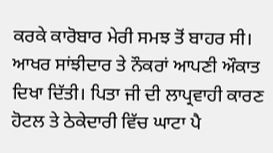ਕਰਕੇ ਕਾਰੋਬਾਰ ਮੇਰੀ ਸਮਝ ਤੋਂ ਬਾਹਰ ਸੀ।
ਆਖਰ ਸਾਂਝੀਦਾਰ ਤੇ ਨੌਕਰਾਂ ਆਪਣੀ ਔਕਾਤ ਦਿਖਾ ਦਿੱਤੀ। ਪਿਤਾ ਜੀ ਦੀ ਲਾਪ੍ਰਵਾਹੀ ਕਾਰਣ ਹੋਟਲ ਤੇ ਠੇਕੇਦਾਰੀ ਵਿੱਚ ਘਾਟਾ ਪੈ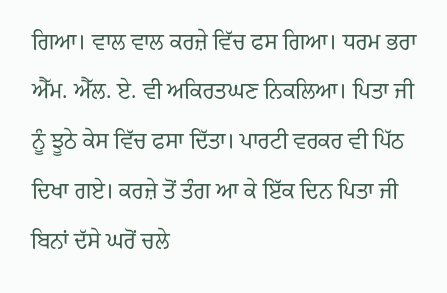ਗਿਆ। ਵਾਲ ਵਾਲ ਕਰਜ਼ੇ ਵਿੱਚ ਫਸ ਗਿਆ। ਧਰਮ ਭਰਾ ਐੱਮ. ਐੱਲ. ਏ. ਵੀ ਅਕਿਰਤਘਣ ਨਿਕਲਿਆ। ਪਿਤਾ ਜੀ ਨੂੰ ਝੂਠੇ ਕੇਸ ਵਿੱਚ ਫਸਾ ਦਿੱਤਾ। ਪਾਰਟੀ ਵਰਕਰ ਵੀ ਪਿੱਠ ਦਿਖਾ ਗਏ। ਕਰਜ਼ੇ ਤੋਂ ਤੰਗ ਆ ਕੇ ਇੱਕ ਦਿਨ ਪਿਤਾ ਜੀ ਬਿਨਾਂ ਦੱਸੇ ਘਰੋਂ ਚਲੇ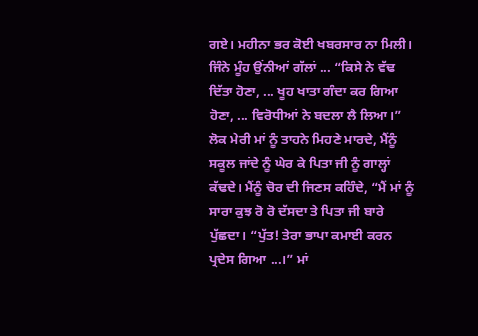ਗਏ। ਮਹੀਨਾ ਭਰ ਕੋਈ ਖਬਰਸਾਰ ਨਾ ਮਿਲੀ। ਜਿੰਨੇ ਮੂੰਹ ਉਂਨੀਆਂ ਗੱਲਾਂ ... “ਕਿਸੇ ਨੇ ਵੱਢ ਦਿੱਤਾ ਹੋਣਾ, ... ਖੂਹ ਖਾਤਾ ਗੰਦਾ ਕਰ ਗਿਆ ਹੋਣਾ, ... ਵਿਰੋਧੀਆਂ ਨੇ ਬਦਲਾ ਲੈ ਲਿਆ।”
ਲੋਕ ਮੇਰੀ ਮਾਂ ਨੂੰ ਤਾਹਨੇ ਮਿਹਣੇ ਮਾਰਦੇ, ਮੈਂਨੂੰ ਸਕੂਲ ਜਾਂਦੇ ਨੂੰ ਘੇਰ ਕੇ ਪਿਤਾ ਜੀ ਨੂੰ ਗਾਲ੍ਹਾਂ ਕੱਢਦੇ। ਮੈਂਨੂੰ ਚੋਰ ਦੀ ਜਿਣਸ ਕਹਿੰਦੇ, “ਮੈਂ ਮਾਂ ਨੂੰ ਸਾਰਾ ਕੁਝ ਰੋ ਰੋ ਦੱਸਦਾ ਤੇ ਪਿਤਾ ਜੀ ਬਾਰੇ ਪੁੱਛਦਾ। “ਪੁੱਤ! ਤੇਰਾ ਭਾਪਾ ਕਮਾਈ ਕਰਨ ਪ੍ਰਦੇਸ ਗਿਆ ...।” ਮਾਂ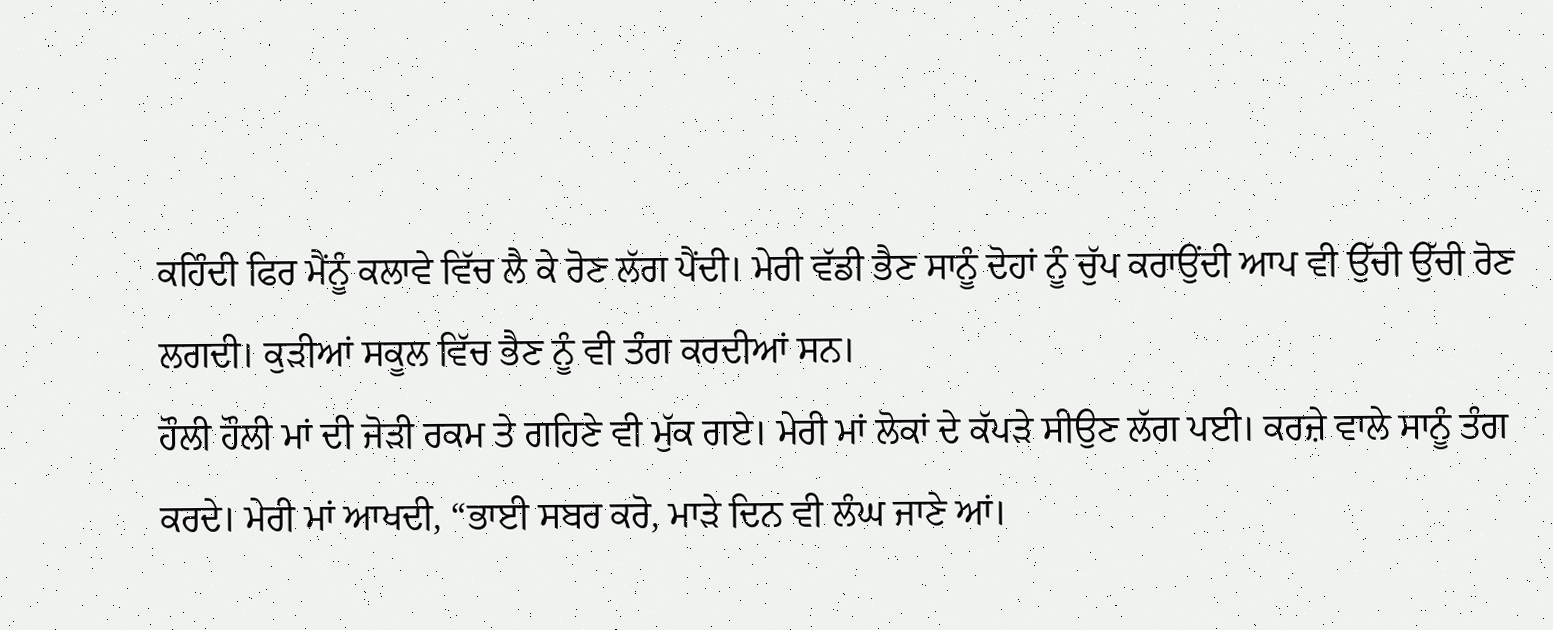ਕਹਿੰਦੀ ਫਿਰ ਮੈਂਨੂੰ ਕਲਾਵੇ ਵਿੱਚ ਲੈ ਕੇ ਰੋਣ ਲੱਗ ਪੈਂਦੀ। ਮੇਰੀ ਵੱਡੀ ਭੈਣ ਸਾਨੂੰ ਦੋਹਾਂ ਨੂੰ ਚੁੱਪ ਕਰਾਉਂਦੀ ਆਪ ਵੀ ਉੱਚੀ ਉੱਚੀ ਰੋਣ ਲਗਦੀ। ਕੁੜੀਆਂ ਸਕੂਲ ਵਿੱਚ ਭੈਣ ਨੂੰ ਵੀ ਤੰਗ ਕਰਦੀਆਂ ਸਨ।
ਹੌਲੀ ਹੌਲੀ ਮਾਂ ਦੀ ਜੋੜੀ ਰਕਮ ਤੇ ਗਹਿਣੇ ਵੀ ਮੁੱਕ ਗਏ। ਮੇਰੀ ਮਾਂ ਲੋਕਾਂ ਦੇ ਕੱਪੜੇ ਸੀਉਣ ਲੱਗ ਪਈ। ਕਰਜ਼ੇ ਵਾਲੇ ਸਾਨੂੰ ਤੰਗ ਕਰਦੇ। ਮੇਰੀ ਮਾਂ ਆਖਦੀ, “ਭਾਈ ਸਬਰ ਕਰੋ, ਮਾੜੇ ਦਿਨ ਵੀ ਲੰਘ ਜਾਣੇ ਆਂ।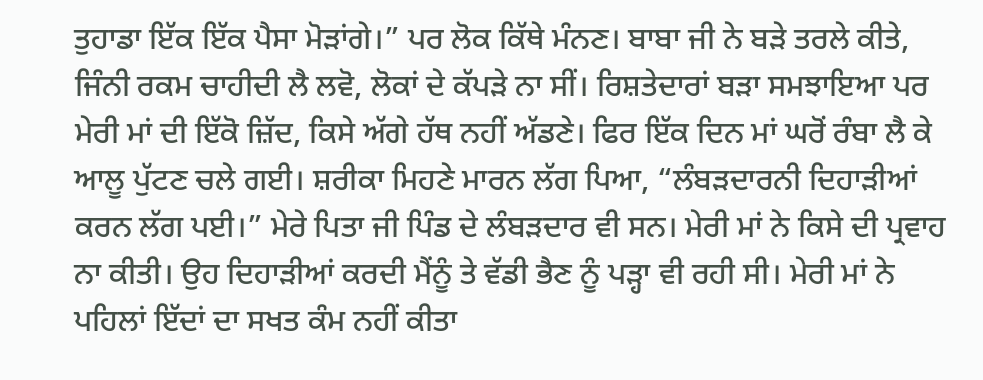ਤੁਹਾਡਾ ਇੱਕ ਇੱਕ ਪੈਸਾ ਮੋੜਾਂਗੇ।” ਪਰ ਲੋਕ ਕਿੱਥੇ ਮੰਨਣ। ਬਾਬਾ ਜੀ ਨੇ ਬੜੇ ਤਰਲੇ ਕੀਤੇ, ਜਿੰਨੀ ਰਕਮ ਚਾਹੀਦੀ ਲੈ ਲਵੋ, ਲੋਕਾਂ ਦੇ ਕੱਪੜੇ ਨਾ ਸੀਂ। ਰਿਸ਼ਤੇਦਾਰਾਂ ਬੜਾ ਸਮਝਾਇਆ ਪਰ ਮੇਰੀ ਮਾਂ ਦੀ ਇੱਕੋ ਜ਼ਿੱਦ, ਕਿਸੇ ਅੱਗੇ ਹੱਥ ਨਹੀਂ ਅੱਡਣੇ। ਫਿਰ ਇੱਕ ਦਿਨ ਮਾਂ ਘਰੋਂ ਰੰਬਾ ਲੈ ਕੇ ਆਲੂ ਪੁੱਟਣ ਚਲੇ ਗਈ। ਸ਼ਰੀਕਾ ਮਿਹਣੇ ਮਾਰਨ ਲੱਗ ਪਿਆ, “ਲੰਬੜਦਾਰਨੀ ਦਿਹਾੜੀਆਂ ਕਰਨ ਲੱਗ ਪਈ।” ਮੇਰੇ ਪਿਤਾ ਜੀ ਪਿੰਡ ਦੇ ਲੰਬੜਦਾਰ ਵੀ ਸਨ। ਮੇਰੀ ਮਾਂ ਨੇ ਕਿਸੇ ਦੀ ਪ੍ਰਵਾਹ ਨਾ ਕੀਤੀ। ਉਹ ਦਿਹਾੜੀਆਂ ਕਰਦੀ ਮੈਂਨੂੰ ਤੇ ਵੱਡੀ ਭੈਣ ਨੂੰ ਪੜ੍ਹਾ ਵੀ ਰਹੀ ਸੀ। ਮੇਰੀ ਮਾਂ ਨੇ ਪਹਿਲਾਂ ਇੱਦਾਂ ਦਾ ਸਖਤ ਕੰਮ ਨਹੀਂ ਕੀਤਾ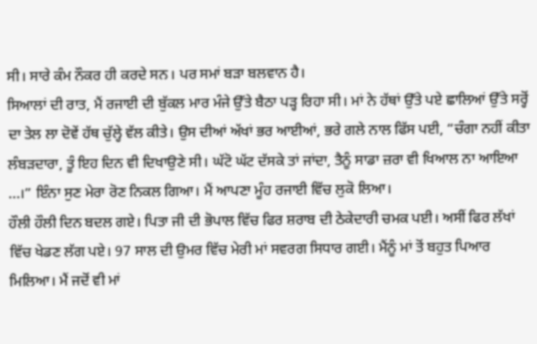ਸੀ। ਸਾਰੇ ਕੰਮ ਨੌਕਰ ਹੀ ਕਰਦੇ ਸਨ। ਪਰ ਸਮਾਂ ਬੜਾ ਬਲਵਾਨ ਹੈ।
ਸਿਆਲਾਂ ਦੀ ਰਾਤ, ਮੈਂ ਰਜਾਈ ਦੀ ਬੁੱਕਲ ਮਾਰ ਮੰਜੇ ਉੱਤੇ ਬੈਠਾ ਪੜ੍ਹ ਰਿਹਾ ਸੀ। ਮਾਂ ਨੇ ਹੱਥਾਂ ਉੱਤੇ ਪਏ ਛਾਲਿਆਂ ਉੱਤੇ ਸਰ੍ਹੋਂ ਦਾ ਤੇਲ ਲਾ ਦੋਵੇਂ ਹੱਥ ਚੁੱਲ੍ਹੇ ਵੱਲ ਕੀਤੇ। ਉਸ ਦੀਆਂ ਅੱਖਾਂ ਭਰ ਆਈਆਂ, ਭਰੇ ਗਲੇ ਨਾਲ ਫਿੱਸ ਪਈ, “ਚੰਗਾ ਨਹੀਂ ਕੀਤਾ ਲੰਬੜਦਾਰਾ, ਤੂੰ ਇਹ ਦਿਨ ਵੀ ਦਿਖਾਉਣੇ ਸੀ। ਘੱਟੋ ਘੱਟ ਦੱਸਕੇ ਤਾਂ ਜਾਂਦਾ, ਤੈਨੂੰ ਸਾਡਾ ਜ਼ਰਾ ਵੀ ਖਿਆਲ ਨਾ ਆਇਆ ...।” ਇੰਨਾ ਸੁਣ ਮੇਰਾ ਰੋਣ ਨਿਕਲ ਗਿਆ। ਮੈਂ ਆਪਣਾ ਮੂੰਹ ਰਜਾਈ ਵਿੱਚ ਲੁਕੋ ਲਿਆ।
ਹੌਲੀ ਹੌਲੀ ਦਿਨ ਬਦਲ ਗਏ। ਪਿਤਾ ਜੀ ਦੀ ਭੋਪਾਲ ਵਿੱਚ ਫਿਰ ਸ਼ਰਾਬ ਦੀ ਠੇਕੇਦਾਰੀ ਚਮਕ ਪਈ। ਅਸੀਂ ਫਿਰ ਲੱਖਾਂ ਵਿੱਚ ਖੇਡਣ ਲੱਗ ਪਏ। 97 ਸਾਲ ਦੀ ਉਮਰ ਵਿੱਚ ਮੇਰੀ ਮਾਂ ਸਵਰਗ ਸਿਧਾਰ ਗਈ। ਮੈਂਨੂੰ ਮਾਂ ਤੋਂ ਬਹੁਤ ਪਿਆਰ ਮਿਲਿਆ। ਮੈਂ ਜਦੋਂ ਵੀ ਮਾਂ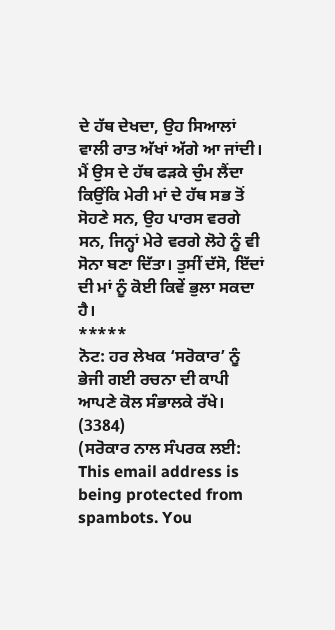ਦੇ ਹੱਥ ਦੇਖਦਾ, ਉਹ ਸਿਆਲਾਂ ਵਾਲੀ ਰਾਤ ਅੱਖਾਂ ਅੱਗੇ ਆ ਜਾਂਦੀ। ਮੈਂ ਉਸ ਦੇ ਹੱਥ ਫੜਕੇ ਚੁੰਮ ਲੈਂਦਾ ਕਿਉਂਕਿ ਮੇਰੀ ਮਾਂ ਦੇ ਹੱਥ ਸਭ ਤੋਂ ਸੋਹਣੇ ਸਨ, ਉਹ ਪਾਰਸ ਵਰਗੇ ਸਨ, ਜਿਨ੍ਹਾਂ ਮੇਰੇ ਵਰਗੇ ਲੋਹੇ ਨੂੰ ਵੀ ਸੋਨਾ ਬਣਾ ਦਿੱਤਾ। ਤੁਸੀਂ ਦੱਸੋ, ਇੱਦਾਂ ਦੀ ਮਾਂ ਨੂੰ ਕੋਈ ਕਿਵੇਂ ਭੁਲਾ ਸਕਦਾ ਹੈ।
*****
ਨੋਟ: ਹਰ ਲੇਖਕ ‘ਸਰੋਕਾਰ’ ਨੂੰ ਭੇਜੀ ਗਈ ਰਚਨਾ ਦੀ ਕਾਪੀ ਆਪਣੇ ਕੋਲ ਸੰਭਾਲਕੇ ਰੱਖੇ।
(3384)
(ਸਰੋਕਾਰ ਨਾਲ ਸੰਪਰਕ ਲਈ: This email address is being protected from spambots. You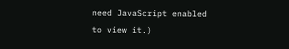need JavaScript enabled to view it.)